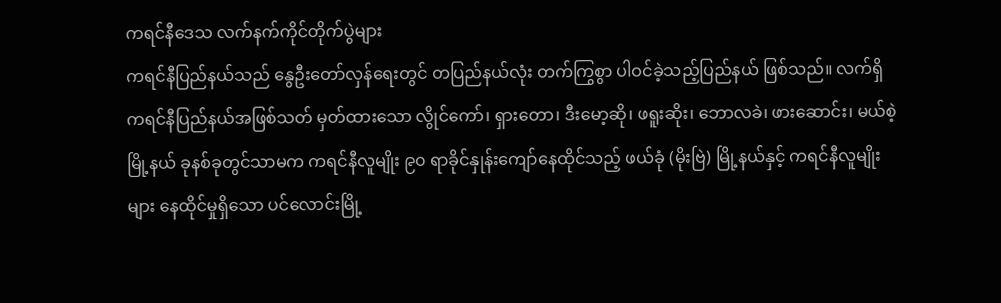ကရင်နီဒေသ လက်နက်ကိုင်တိုက်ပွဲများ
ကရင်နီပြည်နယ်သည် နွေဦးတော်လှန်ရေးတွင် တပြည်နယ်လုံး တက်ကြွစွာ ပါဝင်ခဲ့သည့်ပြည်နယ် ဖြစ်သည်။ လက်ရှိ ကရင်နီပြည်နယ်အဖြစ်သတ် မှတ်ထားသော လွိုင်ကော်၊ ရှားတော၊ ဒီးမော့ဆို၊ ဖရူးဆိုး၊ ဘောလခဲ၊ ဖားဆောင်း၊ မယ်စဲ့ မြို့နယ် ခုနစ်ခုတွင်သာမက ကရင်နီလူမျိုး ၉၀ ရာခိုင်နှုန်းကျော်နေထိုင်သည့် ဖယ်ခုံ (မိုးဗြဲ) မြို့နယ်နှင့် ကရင်နီလူမျိုးများ နေထိုင်မှုရှိသော ပင်လောင်းမြို့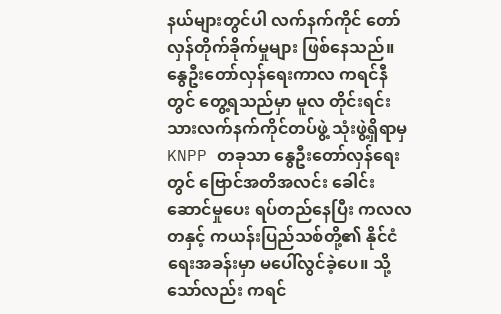နယ်များတွင်ပါ လက်နက်ကိုင် တော်လှန်တိုက်ခိုက်မှုများ ဖြစ်နေသည်။
နွေဦးတော်လှန်ရေးကာလ ကရင်နီတွင် တွေ့ရသည်မှာ မူလ တိုင်းရင်းသားလက်နက်ကိုင်တပ်ဖွဲ့ သုံးဖွဲ့ရှိရာမှ KNPP တခုသာ နွေဦးတော်လှန်ရေးတွင် ဗြောင်အတိအလင်း ခေါင်းဆောင်မှုပေး ရပ်တည်နေပြီး ကလလတနှင့် ကယန်းပြည်သစ်တို့၏ နိုင်ငံရေးအခန်းမှာ မပေါ်လွင်ခဲ့ပေ။ သို့သော်လည်း ကရင်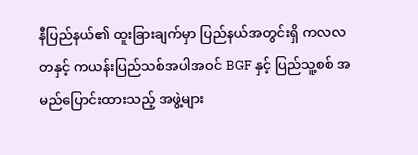နီပြည်နယ်၏ ထူးခြားချက်မှာ ပြည်နယ်အတွင်းရှိ ကလလတနှင့် ကယန်းပြည်သစ်အပါအဝင် BGF နှင့် ပြည်သူ့စစ် အမည်ပြောင်းထားသည့် အဖွဲ့များ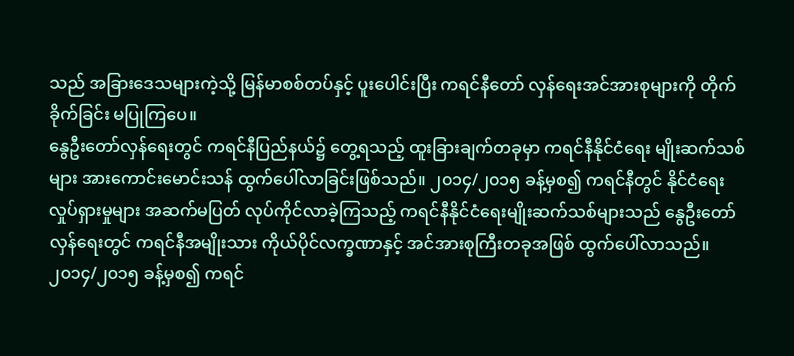သည် အခြားဒေသများကဲ့သို့ မြန်မာစစ်တပ်နှင့် ပူးပေါင်းပြီး ကရင်နီတော် လှန်ရေးအင်အားစုများကို တိုက်ခိုက်ခြင်း မပြုကြပေ။
နွေဦးတော်လှန်ရေးတွင် ကရင်နီပြည်နယ်၌ တွေ့ရသည့် ထူးခြားချက်တခုမှာ ကရင်နီနိုင်ငံရေး မျိုးဆက်သစ်များ အားကောင်းမောင်းသန် ထွက်ပေါ်လာခြင်းဖြစ်သည်။ ၂၀၁၄/၂၀၁၅ ခန့်မှစ၍ ကရင်နီတွင် နိုင်ငံရေးလှုပ်ရှားမှုများ အဆက်မပြတ် လုပ်ကိုင်လာခဲ့ကြသည့် ကရင်နီနိုင်ငံရေးမျိုးဆက်သစ်များသည် နွေဦးတော်လှန်ရေးတွင် ကရင်နီအမျိုးသား ကိုယ်ပိုင်လက္ခဏာနှင့် အင်အားစုကြီးတခုအဖြစ် ထွက်ပေါ်လာသည်။
၂၀၁၄/၂၀၁၅ ခန့်မှစ၍ ကရင်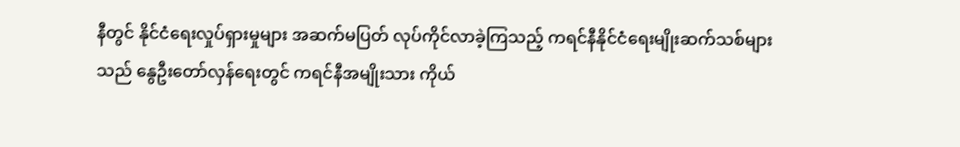နီတွင် နိုင်ငံရေးလှုပ်ရှားမှုများ အဆက်မပြတ် လုပ်ကိုင်လာခဲ့ကြသည့် ကရင်နီနိုင်ငံရေးမျိုးဆက်သစ်များသည် နွေဦးတော်လှန်ရေးတွင် ကရင်နီအမျိုးသား ကိုယ်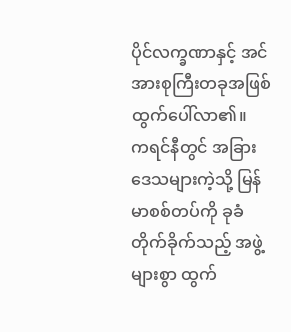ပိုင်လက္ခဏာနှင့် အင်အားစုကြီးတခုအဖြစ် ထွက်ပေါ်လာ၏။
ကရင်နီတွင် အခြားဒေသများကဲ့သို့ မြန်မာစစ်တပ်ကို ခုခံတိုက်ခိုက်သည့် အဖွဲ့များစွာ ထွက်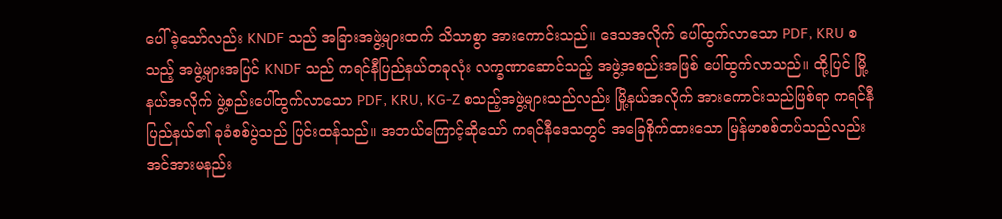ပေါ်ခဲ့သော်လည်း KNDF သည် အခြားအဖွဲ့များထက် သိသာစွာ အားကောင်းသည်။ ဒေသအလိုက် ပေါ်ထွက်လာသော PDF, KRU စသည့် အဖွဲ့များအပြင် KNDF သည် ကရင်နီပြည်နယ်တခုလုံး လက္ခဏာဆောင်သည့် အဖွဲ့အစည်းအဖြစ် ပေါ်ထွက်လာသည်။ ထို့ပြင် မြို့နယ်အလိုက် ဖွဲ့စည်းပေါ်ထွက်လာသော PDF, KRU, KG-Z စသည့်အဖွဲ့များသည်လည်း မြို့နယ်အလိုက် အားကောင်းသည်ဖြစ်ရာ ကရင်နီပြည်နယ်၏ ခုခံစစ်ပွဲသည် ပြင်းထန်သည်။ အဘယ်ကြောင့်ဆိုသော် ကရင်နီဒေသတွင် အခြေစိုက်ထားသော မြန်မာစစ်တပ်သည်လည်း အင်အားမနည်း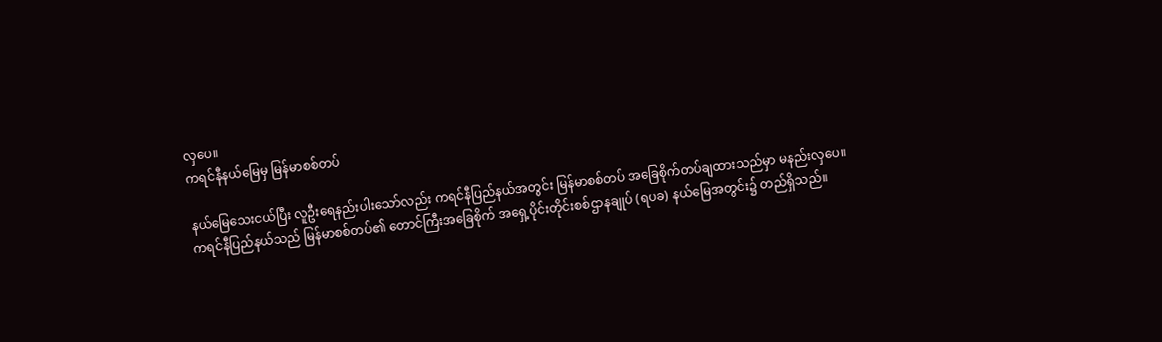လှပေ။
ကရင်နီနယ်မြေမှ မြန်မာစစ်တပ်

နယ်မြေသေးငယ်ပြီး လူဦးရေနည်းပါးသော်လည်း ကရင်နီပြည်နယ်အတွင်း မြန်မာစစ်တပ် အခြေစိုက်တပ်ချထားသည်မှာ မနည်းလှပေ။
ကရင်နီပြည်နယ်သည် မြန်မာစစ်တပ်၏ တောင်ကြီးအခြေစိုက် အရှေ့ပိုင်းတိုင်းစစ်ဌာနချုပ် (ရပခ) နယ်မြေအတွင်း၌ တည်ရှိသည်။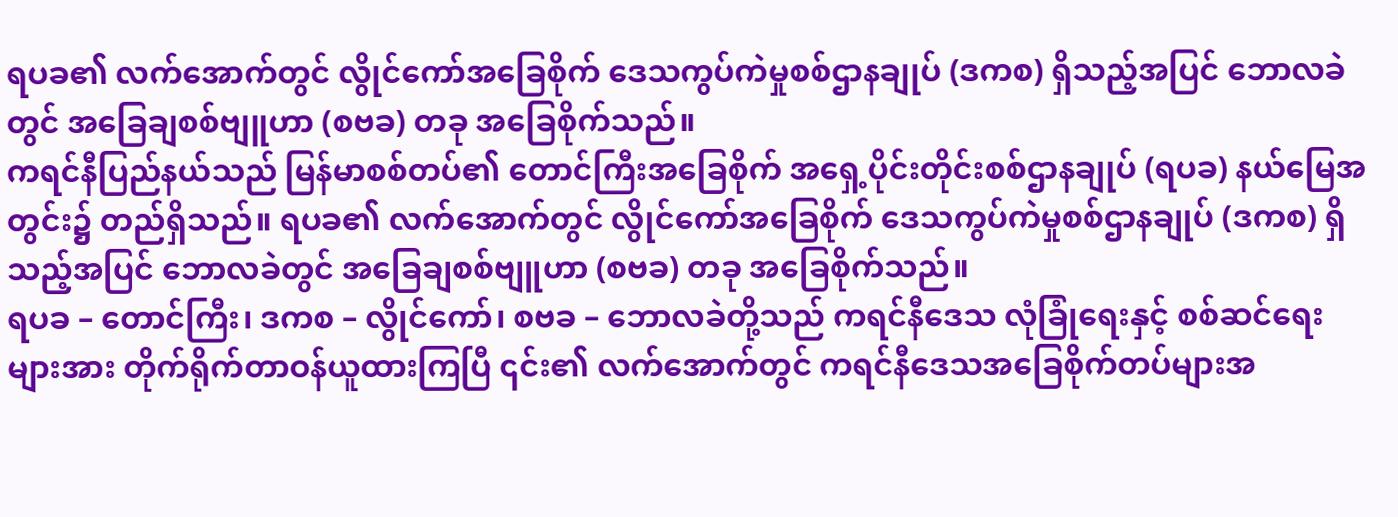ရပခ၏ လက်အောက်တွင် လွိုင်ကော်အခြေစိုက် ဒေသကွပ်ကဲမှုစစ်ဌာနချုပ် (ဒကစ) ရှိသည့်အပြင် ဘောလခဲတွင် အခြေချစစ်ဗျူဟာ (စဗခ) တခု အခြေစိုက်သည်။
ကရင်နီပြည်နယ်သည် မြန်မာစစ်တပ်၏ တောင်ကြီးအခြေစိုက် အရှေ့ပိုင်းတိုင်းစစ်ဌာနချုပ် (ရပခ) နယ်မြေအတွင်း၌ တည်ရှိသည်။ ရပခ၏ လက်အောက်တွင် လွိုင်ကော်အခြေစိုက် ဒေသကွပ်ကဲမှုစစ်ဌာနချုပ် (ဒကစ) ရှိသည့်အပြင် ဘောလခဲတွင် အခြေချစစ်ဗျူဟာ (စဗခ) တခု အခြေစိုက်သည်။
ရပခ – တောင်ကြီး၊ ဒကစ – လွိုင်ကော်၊ စဗခ – ဘောလခဲတို့သည် ကရင်နီဒေသ လုံခြုံရေးနှင့် စစ်ဆင်ရေးများအား တိုက်ရိုက်တာဝန်ယူထားကြပြီ ၎င်း၏ လက်အောက်တွင် ကရင်နီဒေသအခြေစိုက်တပ်များအ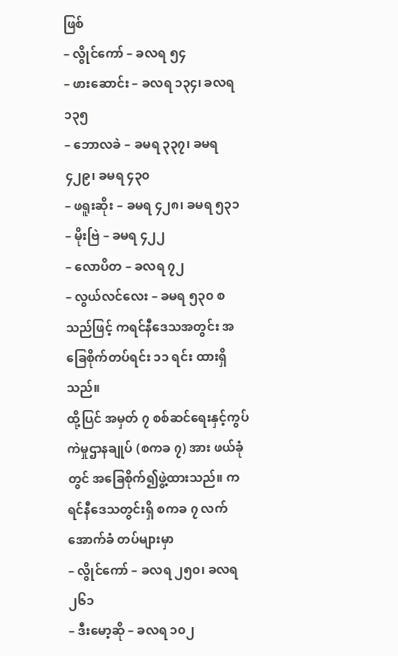ဖြစ်
– လွိုင်ကော် – ခလရ ၅၄
– ဖားဆောင်း – ခလရ ၁၃၄၊ ခလရ ၁၃၅
– ဘောလခဲ – ခမရ ၃၃၇၊ ခမရ ၄၂၉၊ ခမရ ၄၃၀
– ဖရူးဆိုး – ခမရ ၄၂၈၊ ခမရ ၅၃၁
– မိုးဗြဲ – ခမရ ၄၂၂
– လောပိတ – ခလရ ၇၂
– လွယ်လင်လေး – ခမရ ၅၃၀ စသည်ဖြင့် ကရင်နီဒေသအတွင်း အခြေစိုက်တပ်ရင်း ၁၁ ရင်း ထားရှိသည်။
ထို့ပြင် အမှတ် ၇ စစ်ဆင်ရေးနှင့်ကွပ်ကဲမှုဌာနချုပ် (စကခ ၇) အား ဖယ်ခုံတွင် အခြေစိုက်၍ဖွဲ့ထားသည်။ ကရင်နီဒေသတွင်းရှိ စကခ ၇ လက်အောက်ခံ တပ်များမှာ
– လွိုင်ကော် – ခလရ ၂၅၀၊ ခလရ ၂၆၁
– ဒီးမော့ဆို – ခလရ ၁၀၂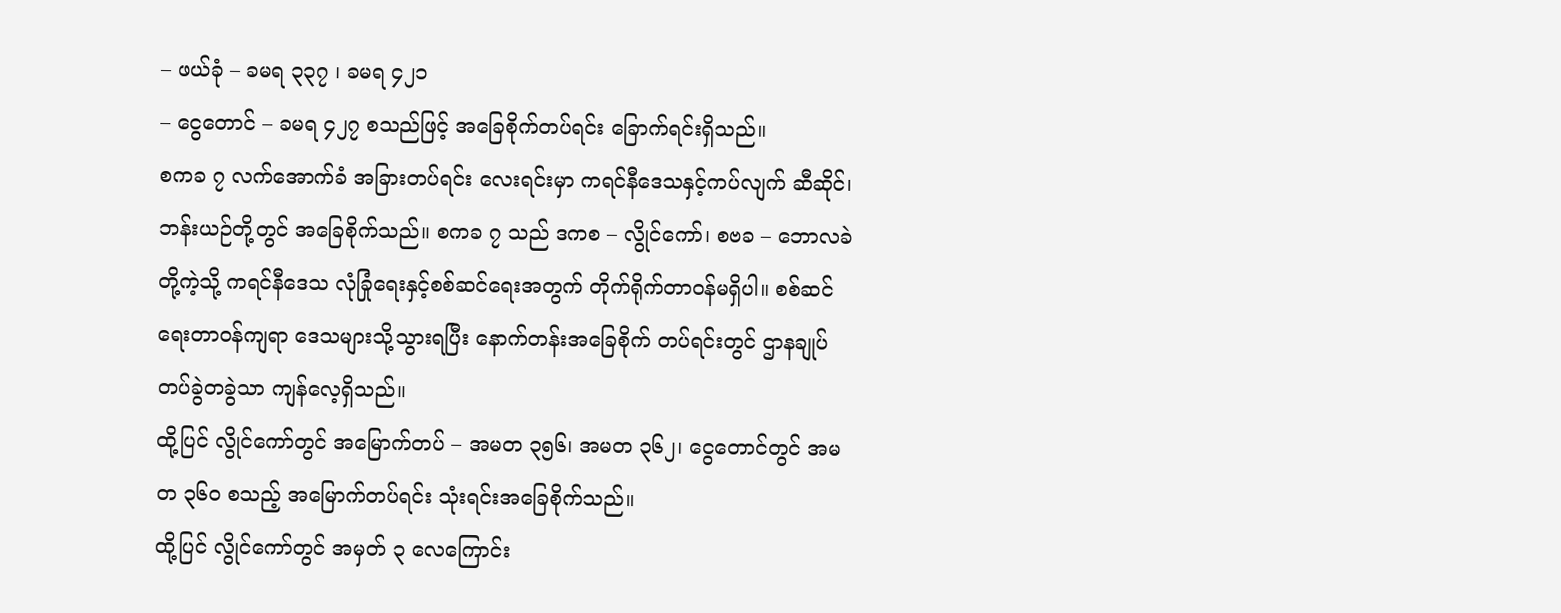– ဖယ်ခုံ – ခမရ ၃၃၇ ၊ ခမရ ၄၂၁
– ငွေတောင် – ခမရ ၄၂၇ စသည်ဖြင့် အခြေစိုက်တပ်ရင်း ခြောက်ရင်းရှိသည်။
စကခ ၇ လက်အောက်ခံ အခြားတပ်ရင်း လေးရင်းမှာ ကရင်နီဒေသနှင့်ကပ်လျက် ဆီဆိုင်၊ ဘန်းယဉ်တို့တွင် အခြေစိုက်သည်။ စကခ ၇ သည် ဒကစ – လွိုင်ကော်၊ စဗခ – ဘောလခဲတို့ကဲ့သို့ ကရင်နီဒေသ လုံခြုံရေးနှင့်စစ်ဆင်ရေးအတွက် တိုက်ရိုက်တာဝန်မရှိပါ။ စစ်ဆင်ရေးတာဝန်ကျရာ ဒေသများသို့သွားရပြီး နောက်တန်းအခြေစိုက် တပ်ရင်းတွင် ဌာနချုပ်တပ်ခွဲတခွဲသာ ကျန်လေ့ရှိသည်။
ထို့ပြင် လွိုင်ကော်တွင် အမြောက်တပ် – အမတ ၃၅၆၊ အမတ ၃၆၂၊ ငွေတောင်တွင် အမတ ၃၆၀ စသည့် အမြောက်တပ်ရင်း သုံးရင်းအခြေစိုက်သည်။
ထို့ပြင် လွိုင်ကော်တွင် အမှတ် ၃ လေကြောင်း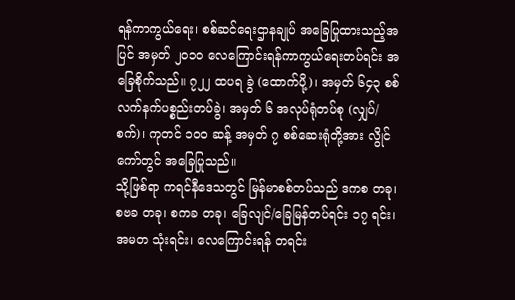ရန်ကာကွယ်ရေး၊ စစ်ဆင်ရေးဌာနချုပ် အခြေပြုထားသည့်အပြင် အမှတ် ၂၀၁၀ လေကြောင်းရန်ကာကွယ်ရေးတပ်ရင်း အခြေစိုက်သည်။ ၇၂၂ ထပရ ခွဲ (ထောက်ပို့)၊ အမှတ် ၆၄၃ စစ်လက်နက်ပစ္စည်းတပ်ခွဲ၊ အမှတ် ၆ အလုပ်ရုံတပ်စု (လျှပ်/စက်)၊ ကုတင် ၁၀၀ ဆန့် အမှတ် ၇ စစ်ဆေးရုံတို့အား လွိုင်ကော်တွင် အခြေပြုသည်။
သို့ဖြစ်ရာ ကရင်နီဒေသတွင် မြန်မာစစ်တပ်သည် ဒကစ တခု၊ စဗခ တခု၊ စကခ တခု၊ ခြေလျင်/ခြေမြန်တပ်ရင်း ၁၇ ရင်း၊ အမတ သုံးရင်း၊ လေကြောင်းရန် တရင်း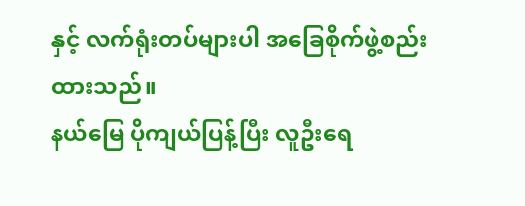နှင့် လက်ရုံးတပ်များပါ အခြေစိုက်ဖွဲ့စည်းထားသည်။
နယ်မြေ ပိုကျယ်ပြန့်ပြီး လူဦးရေ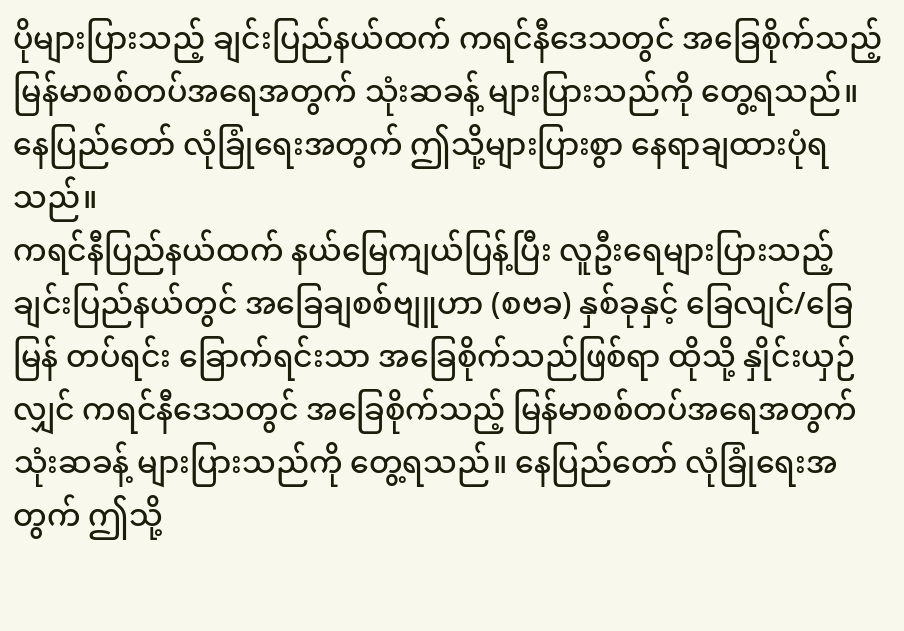ပိုများပြားသည့် ချင်းပြည်နယ်ထက် ကရင်နီဒေသတွင် အခြေစိုက်သည့် မြန်မာစစ်တပ်အရေအတွက် သုံးဆခန့် များပြားသည်ကို တွေ့ရသည်။ နေပြည်တော် လုံခြုံရေးအတွက် ဤသို့များပြားစွာ နေရာချထားပုံရသည်။
ကရင်နီပြည်နယ်ထက် နယ်မြေကျယ်ပြန့်ပြီး လူဦးရေများပြားသည့် ချင်းပြည်နယ်တွင် အခြေချစစ်ဗျူဟာ (စဗခ) နှစ်ခုနှင့် ခြေလျင်/ခြေမြန် တပ်ရင်း ခြောက်ရင်းသာ အခြေစိုက်သည်ဖြစ်ရာ ထိုသို့ နှိုင်းယှဉ်လျှင် ကရင်နီဒေသတွင် အခြေစိုက်သည့် မြန်မာစစ်တပ်အရေအတွက် သုံးဆခန့် များပြားသည်ကို တွေ့ရသည်။ နေပြည်တော် လုံခြုံရေးအတွက် ဤသို့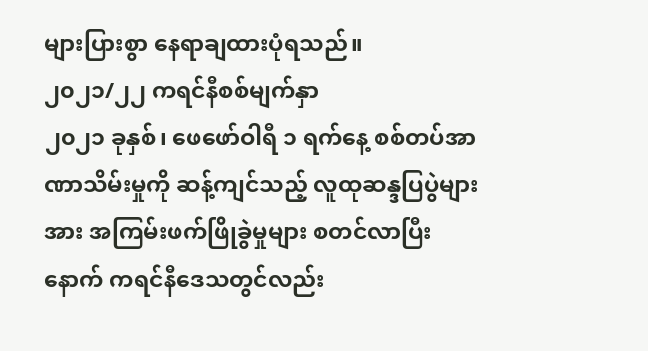များပြားစွာ နေရာချထားပုံရသည်။
၂၀၂၁/၂၂ ကရင်နီစစ်မျက်နှာ
၂၀၂၁ ခုနှစ်၊ ဖေဖော်ဝါရီ ၁ ရက်နေ့ စစ်တပ်အာဏာသိမ်းမှုကို ဆန့်ကျင်သည့် လူထုဆန္ဒပြပွဲများအား အကြမ်းဖက်ဖြိုခွဲမှုများ စတင်လာပြီးနောက် ကရင်နီဒေသတွင်လည်း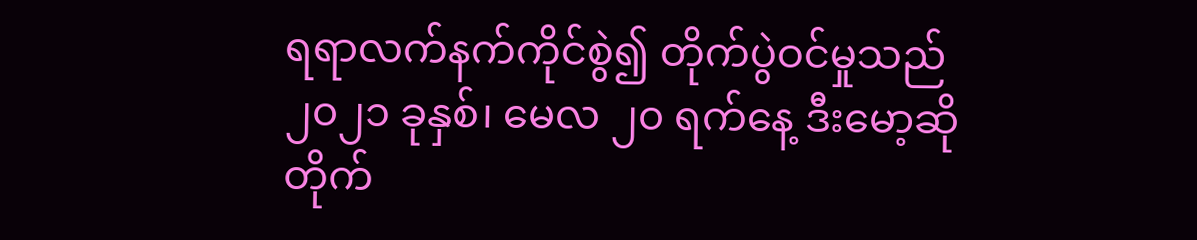ရရာလက်နက်ကိုင်စွဲ၍ တိုက်ပွဲဝင်မှုသည် ၂၀၂၁ ခုနှစ်၊ မေလ ၂၀ ရက်နေ့ ဒီးမော့ဆိုတိုက်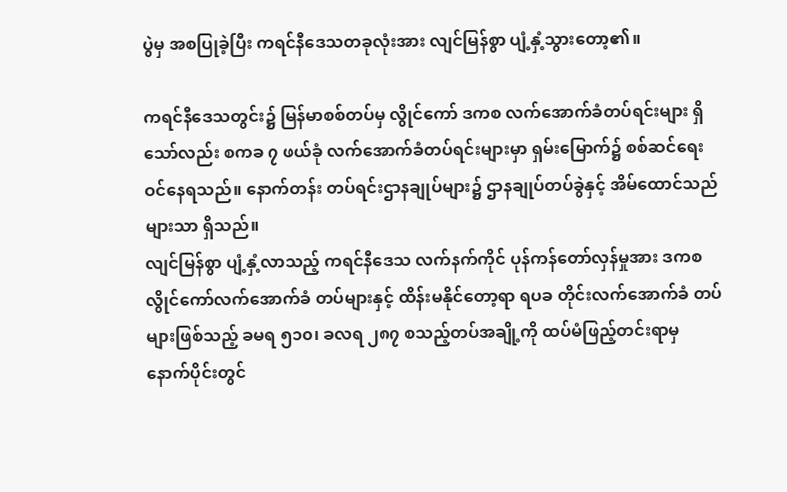ပွဲမှ အစပြုခဲ့ပြီး ကရင်နီဒေသတခုလုံးအား လျင်မြန်စွာ ပျံ့နှံ့သွားတော့၏။

ကရင်နီဒေသတွင်း၌ မြန်မာစစ်တပ်မှ လွိုင်ကော် ဒကစ လက်အောက်ခံတပ်ရင်းများ ရှိသော်လည်း စကခ ၇ ဖယ်ခုံ လက်အောက်ခံတပ်ရင်းများမှာ ရှမ်းမြောက်၌ စစ်ဆင်ရေးဝင်နေရသည်။ နောက်တန်း တပ်ရင်းဌာနချုပ်များ၌ ဌာနချုပ်တပ်ခွဲနှင့် အိမ်ထောင်သည်များသာ ရှိသည်။
လျင်မြန်စွာ ပျံ့နှံ့လာသည့် ကရင်နီဒေသ လက်နက်ကိုင် ပုန်ကန်တော်လှန်မှုအား ဒကစ လွိုင်ကော်လက်အောက်ခံ တပ်များနှင့် ထိန်းမနိုင်တော့ရာ ရပခ တိုင်းလက်အောက်ခံ တပ်များဖြစ်သည့် ခမရ ၅၁၀၊ ခလရ ၂၈၇ စသည့်တပ်အချို့ကို ထပ်မံဖြည့်တင်းရာမှ နောက်ပိုင်းတွင်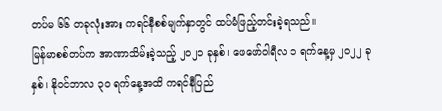တပ်မ ၆၆ တခုလုံးအား ကရင်နီစစ်မျက်နှာတွင် ထပ်မံဖြည့်တင်းခဲ့ရသည်။
မြန်မာစစ်တပ်က အာဏာသိမ်းခဲ့သည့် ၂၀၂၁ ခုနှစ်၊ ဖေဖော်ဝါရီလ ၁ ရက်နေ့မှ ၂၀၂၂ ခုနှစ်၊ နိုဝင်ဘာလ ၃၀ ရက်နေ့အထိ ကရင်နီပြည်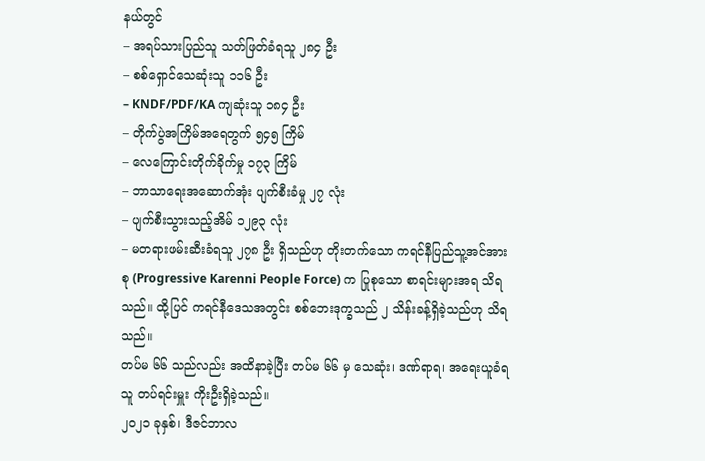နယ်တွင်
– အရပ်သားပြည်သူ သတ်ဖြတ်ခံရသူ ၂၈၄ ဦး
– စစ်ရှောင်သေဆုံးသူ ၁၁၆ ဦး
– KNDF/PDF/KA ကျဆုံးသူ ၁၈၄ ဦး
– တိုက်ပွဲအကြိမ်အရေတွက် ၅၄၅ ကြိမ်
– လေကြောင်းတိုက်ခိုက်မှု ၁၇၃ ကြိမ်
– ဘာသာရေးအဆောက်အုံး ပျက်စီးခံမှု ၂၇ လုံး
– ပျက်စီးသွားသည့်အိမ် ၁၂၉၃ လုံး
– မတရားဖမ်းဆီးခံရသူ ၂၇၈ ဦး ရှိသည်ဟု တိုးတက်သော ကရင်နီပြည်သူ့အင်အားစု (Progressive Karenni People Force) က ပြုစုသော စာရင်းများအရ သိရသည်။ ထို့ပြင် ကရင်နီဒေသအတွင်း စစ်ဘေးဒုက္ခသည် ၂ သိန်းခန့်ရှိခဲ့သည်ဟု သိရသည်။
တပ်မ ၆၆ သည်လည်း အထိနာခဲ့ပြီး တပ်မ ၆၆ မှ သေဆုံး၊ ဒဏ်ရာရ၊ အရေးယူခံရသူ တပ်ရင်းမှူး ကိုးဦးရှိခဲ့သည်။
၂၀၂၁ ခုနှစ်၊ ဒီဇင်ဘာလ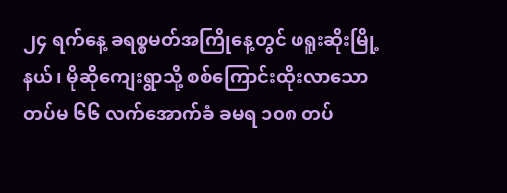၂၄ ရက်နေ့ ခရစ္စမတ်အကြိုနေ့တွင် ဖရူးဆိုးမြို့နယ်၊ မိုဆိုကျေးရွာသို့ စစ်ကြောင်းထိုးလာသော တပ်မ ၆၆ လက်အောက်ခံ ခမရ ၁၀၈ တပ်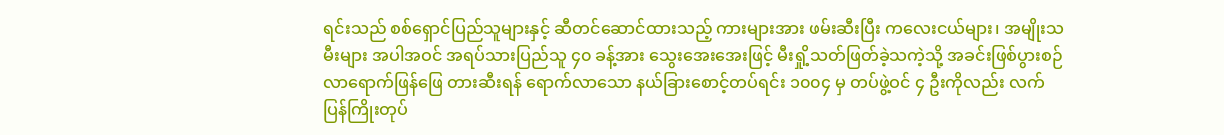ရင်းသည် စစ်ရှောင်ပြည်သူများနှင့် ဆီတင်ဆောင်ထားသည့် ကားများအား ဖမ်းဆီးပြီး ကလေးငယ်များ၊ အမျိုးသမီးများ အပါအဝင် အရပ်သားပြည်သူ ၄၀ ခန့်အား သွေးအေးအေးဖြင့် မီးရှို့သတ်ဖြတ်ခဲ့သကဲ့သို့ အခင်းဖြစ်ပွားစဉ် လာရောက်ဖြန်ဖြေ တားဆီးရန် ရောက်လာသော နယ်ခြားစောင့်တပ်ရင်း ၁၀၀၄ မှ တပ်ဖွဲ့ဝင် ၄ ဦးကိုလည်း လက်ပြန်ကြိုးတုပ်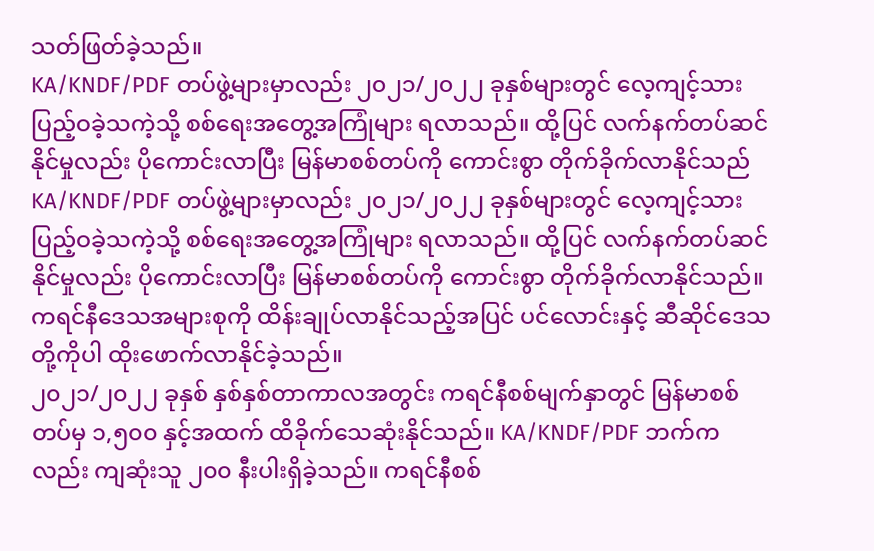သတ်ဖြတ်ခဲ့သည်။
KA/KNDF/PDF တပ်ဖွဲ့များမှာလည်း ၂၀၂၁/၂၀၂၂ ခုနှစ်များတွင် လေ့ကျင့်သား ပြည့်ဝခဲ့သကဲ့သို့ စစ်ရေးအတွေ့အကြုံများ ရလာသည်။ ထို့ပြင် လက်နက်တပ်ဆင်နိုင်မှုလည်း ပိုကောင်းလာပြီး မြန်မာစစ်တပ်ကို ကောင်းစွာ တိုက်ခိုက်လာနိုင်သည်
KA/KNDF/PDF တပ်ဖွဲ့များမှာလည်း ၂၀၂၁/၂၀၂၂ ခုနှစ်များတွင် လေ့ကျင့်သား ပြည့်ဝခဲ့သကဲ့သို့ စစ်ရေးအတွေ့အကြုံများ ရလာသည်။ ထို့ပြင် လက်နက်တပ်ဆင်နိုင်မှုလည်း ပိုကောင်းလာပြီး မြန်မာစစ်တပ်ကို ကောင်းစွာ တိုက်ခိုက်လာနိုင်သည်။ ကရင်နီဒေသအများစုကို ထိန်းချုပ်လာနိုင်သည့်အပြင် ပင်လောင်းနှင့် ဆီဆိုင်ဒေသတို့ကိုပါ ထိုးဖောက်လာနိုင်ခဲ့သည်။
၂၀၂၁/၂၀၂၂ ခုနှစ် နှစ်နှစ်တာကာလအတွင်း ကရင်နီစစ်မျက်နှာတွင် မြန်မာစစ်တပ်မှ ၁,၅၀၀ နှင့်အထက် ထိခိုက်သေဆုံးနိုင်သည်။ KA/KNDF/PDF ဘက်ကလည်း ကျဆုံးသူ ၂၀၀ နီးပါးရှိခဲ့သည်။ ကရင်နီစစ်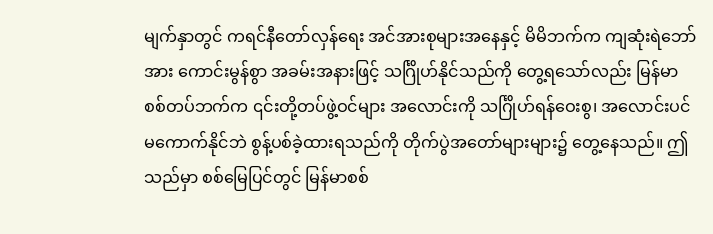မျက်နှာတွင် ကရင်နီတော်လှန်ရေး အင်အားစုများအနေနှင့် မိမိဘက်က ကျဆုံးရဲဘော်အား ကောင်းမွန်စွာ အခမ်းအနားဖြင့် သင်္ဂြိုဟ်နိုင်သည်ကို တွေ့ရသော်လည်း မြန်မာစစ်တပ်ဘက်က ၎င်းတို့တပ်ဖွဲ့ဝင်များ အလောင်းကို သင်္ဂြိုဟ်ရန်ဝေးစွ၊ အလောင်းပင် မကောက်နိုင်ဘဲ စွန့်ပစ်ခဲ့ထားရသည်ကို တိုက်ပွဲအတော်များများ၌ တွေ့နေသည်။ ဤသည်မှာ စစ်မြေပြင်တွင် မြန်မာစစ်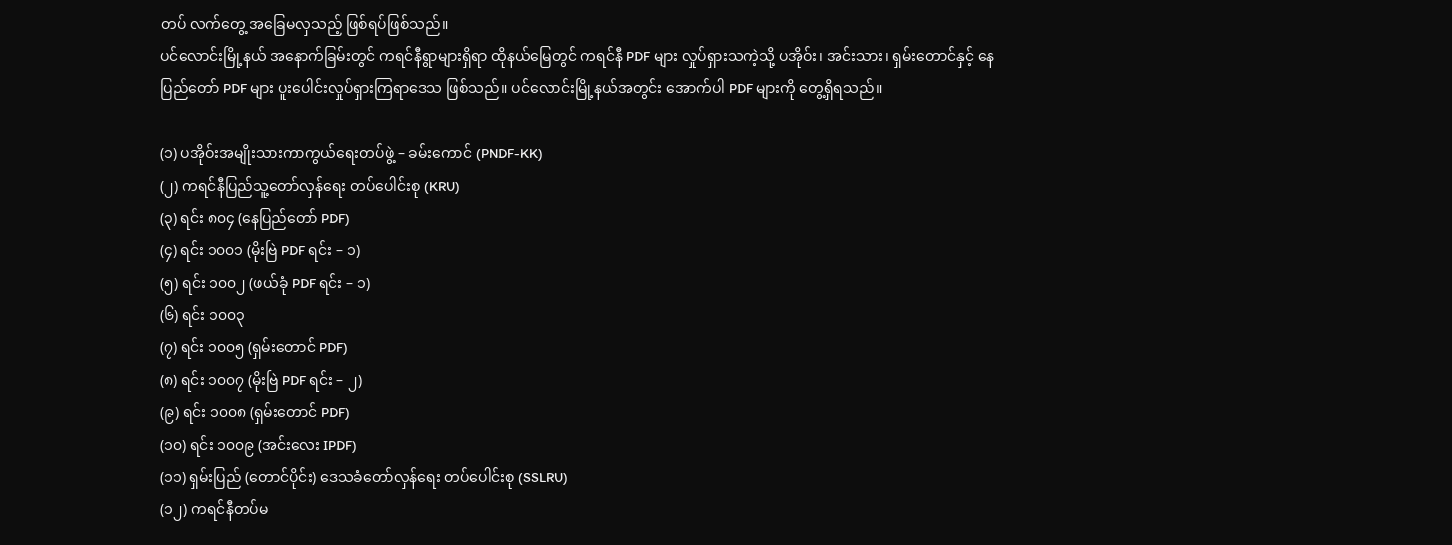တပ် လက်တွေ့ အခြေမလှသည့် ဖြစ်ရပ်ဖြစ်သည်။
ပင်လောင်းမြို့နယ် အနောက်ခြမ်းတွင် ကရင်နီရွာများရှိရာ ထိုနယ်မြေတွင် ကရင်နီ PDF များ လှုပ်ရှားသကဲ့သို့ ပအိုဝ်း၊ အင်းသား၊ ရှမ်းတောင်နှင့် နေပြည်တော် PDF များ ပူးပေါင်းလှုပ်ရှားကြရာဒေသ ဖြစ်သည်။ ပင်လောင်းမြို့နယ်အတွင်း အောက်ပါ PDF များကို တွေ့ရှိရသည်။

(၁) ပအိုဝ်းအမျိုးသားကာကွယ်ရေးတပ်ဖွဲ့ – ခမ်းကောင် (PNDF-KK)
(၂) ကရင်နီပြည်သူ့တော်လှန်ရေး တပ်ပေါင်းစု (KRU)
(၃) ရင်း ၈၀၄ (နေပြည်တော် PDF)
(၄) ရင်း ၁၀၀၁ (မိုးဗြဲ PDF ရင်း – ၁)
(၅) ရင်း ၁၀၀၂ (ဖယ်ခုံ PDF ရင်း – ၁)
(၆) ရင်း ၁၀၀၃
(၇) ရင်း ၁၀၀၅ (ရှမ်းတောင် PDF)
(၈) ရင်း ၁၀၀၇ (မိုးဗြဲ PDF ရင်း – ၂)
(၉) ရင်း ၁၀၀၈ (ရှမ်းတောင် PDF)
(၁၀) ရင်း ၁၀၀၉ (အင်းလေး IPDF)
(၁၁) ရှမ်းပြည် (တောင်ပိုင်း) ဒေသခံတော်လှန်ရေး တပ်ပေါင်းစု (SSLRU)
(၁၂) ကရင်နီတပ်မ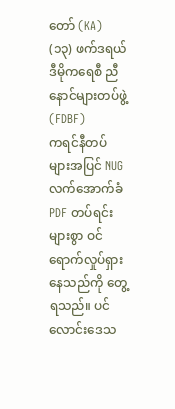တော် (KA)
(၁၃) ဖက်ဒရယ်ဒီမိုကရေစီ ညီနောင်များတပ်ဖွဲ့ (FDBF)
ကရင်နီတပ်များအပြင် NUG လက်အောက်ခံ PDF တပ်ရင်းများစွာ ဝင်ရောက်လှုပ်ရှားနေသည်ကို တွေ့ရသည်။ ပင်လောင်းဒေသ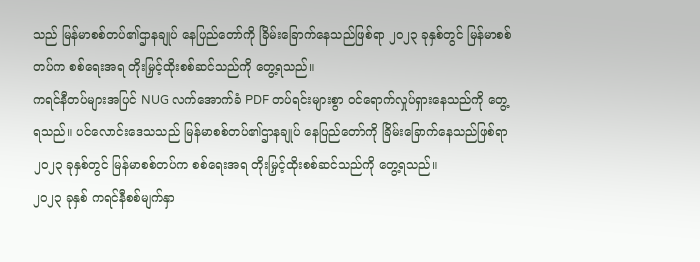သည် မြန်မာစစ်တပ်၏ဌာနချုပ် နေပြည်တော်ကို ခြိမ်းခြောက်နေသည်ဖြစ်ရာ ၂၀၂၃ ခုနှစ်တွင် မြန်မာစစ်တပ်က စစ်ရေးအရ တိုးမြှင့်ထိုးစစ်ဆင်သည်ကို တွေ့ရသည်။
ကရင်နီတပ်များအပြင် NUG လက်အောက်ခံ PDF တပ်ရင်းများစွာ ဝင်ရောက်လှုပ်ရှားနေသည်ကို တွေ့ရသည်။ ပင်လောင်းဒေသသည် မြန်မာစစ်တပ်၏ဌာနချုပ် နေပြည်တော်ကို ခြိမ်းခြောက်နေသည်ဖြစ်ရာ ၂၀၂၃ ခုနှစ်တွင် မြန်မာစစ်တပ်က စစ်ရေးအရ တိုးမြှင့်ထိုးစစ်ဆင်သည်ကို တွေ့ရသည်။
၂၀၂၃ ခုနှစ် ကရင်နီစစ်မျက်နှာ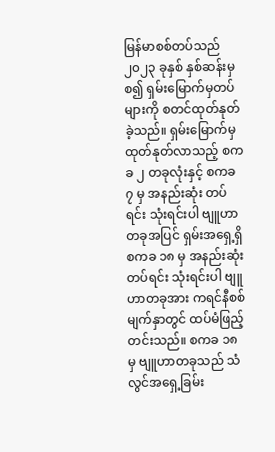မြန်မာစစ်တပ်သည် ၂၀၂၃ ခုနှစ် နှစ်ဆန်းမှစ၍ ရှမ်းမြောက်မှတပ်များကို စတင်ထုတ်နုတ်ခဲ့သည်။ ရှမ်းမြောက်မှ ထုတ်နုတ်လာသည့် စကခ ၂ တခုလုံးနှင့် စကခ ၇ မှ အနည်းဆုံး တပ်ရင်း သုံးရင်းပါ ဗျူဟာတခုအပြင် ရှမ်းအရှေ့ရှိ စကခ ၁၈ မှ အနည်းဆုံးတပ်ရင်း သုံးရင်းပါ ဗျူဟာတခုအား ကရင်နီစစ်မျက်နှာတွင် ထပ်မံဖြည့်တင်းသည်။ စကခ ၁၈ မှ ဗျူဟာတခုသည် သံလွင်အရှေ့ခြမ်း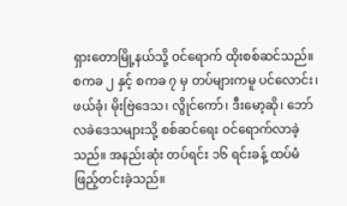ရှားတောမြို့နယ်သို့ ဝင်ရောက် ထိုးစစ်ဆင်သည်။
စကခ ၂ နှင့် စကခ ၇ မှ တပ်များကမူ ပင်လောင်း၊ ဖယ်ခုံ၊ မိုးဗြဲဒေသ၊ လွိုင်ကော်၊ ဒီးမော့ဆို၊ ဘော်လခဲဒေသများသို့ စစ်ဆင်ရေး ဝင်ရောက်လာခဲ့သည်။ အနည်းဆုံး တပ်ရင်း ၁၆ ရင်းခန့် ထပ်မံဖြည့်တင်းခဲ့သည်။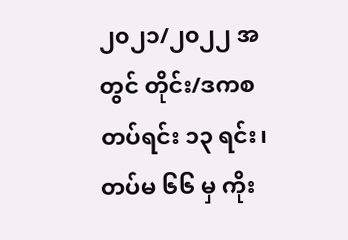၂၀၂၁/၂၀၂၂ အတွင် တိုင်း/ဒကစ တပ်ရင်း ၁၃ ရင်း၊ တပ်မ ၆၆ မှ ကိုး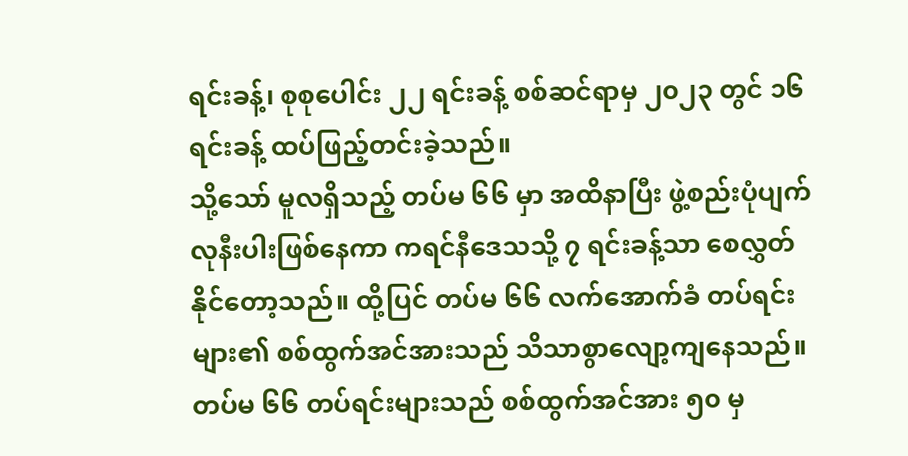ရင်းခန့်၊ စုစုပေါင်း ၂၂ ရင်းခန့် စစ်ဆင်ရာမှ ၂၀၂၃ တွင် ၁၆ ရင်းခန့် ထပ်ဖြည့်တင်းခဲ့သည်။
သို့သော် မူလရှိသည့် တပ်မ ၆၆ မှာ အထိနာပြီး ဖွဲ့စည်းပုံပျက်လုနီးပါးဖြစ်နေကာ ကရင်နီဒေသသို့ ၇ ရင်းခန့်သာ စေလွှတ်နိုင်တော့သည်။ ထို့ပြင် တပ်မ ၆၆ လက်အောက်ခံ တပ်ရင်းများ၏ စစ်ထွက်အင်အားသည် သိသာစွာလျော့ကျနေသည်။ တပ်မ ၆၆ တပ်ရင်းများသည် စစ်ထွက်အင်အား ၅၀ မှ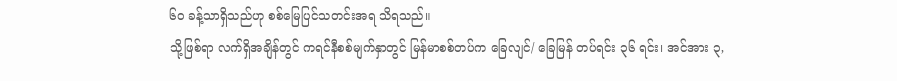၆၀ ခန့်သာရှိသည်ဟု စစ်မြေပြင်သတင်းအရ သိရသည်။
သို့ဖြစ်ရာ လက်ရှိအချိန်တွင် ကရင်နီစစ်မျက်နှာတွင် မြန်မာစစ်တပ်က ခြေလျင်/ ခြေမြန် တပ်ရင်း ၃၆ ရင်း၊ အင်အား ၃,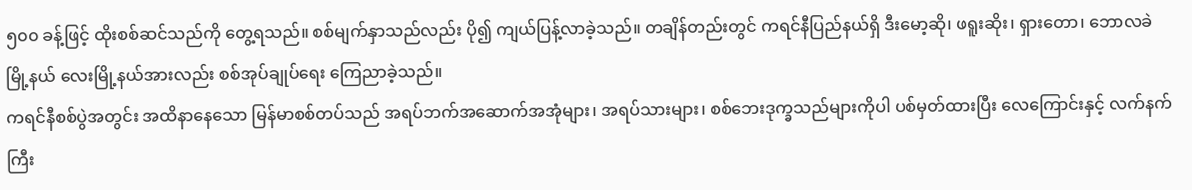၅၀၀ ခန့်ဖြင့် ထိုးစစ်ဆင်သည်ကို တွေ့ရသည်။ စစ်မျက်နှာသည်လည်း ပို၍ ကျယ်ပြန့်လာခဲ့သည်။ တချိန်တည်းတွင် ကရင်နီပြည်နယ်ရှိ ဒီးမော့ဆို၊ ဖရူးဆိုး၊ ရှားတော၊ ဘောလခဲ မြို့နယ် လေးမြို့နယ်အားလည်း စစ်အုပ်ချုပ်ရေး ကြေညာခဲ့သည်။
ကရင်နီစစ်ပွဲအတွင်း အထိနာနေသော မြန်မာစစ်တပ်သည် အရပ်ဘက်အဆောက်အအုံများ၊ အရပ်သားများ၊ စစ်ဘေးဒုက္ခသည်များကိုပါ ပစ်မှတ်ထားပြီး လေကြောင်းနှင့် လက်နက်ကြီး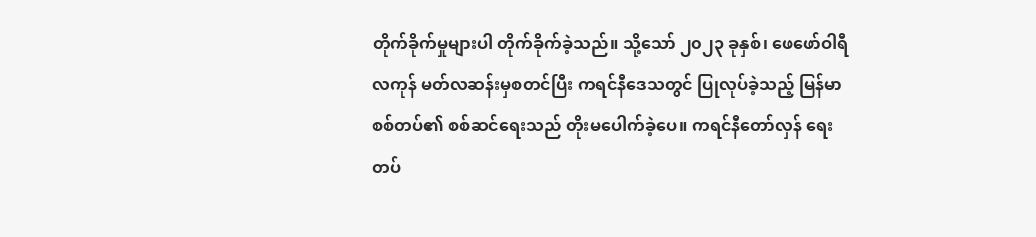တိုက်ခိုက်မှုများပါ တိုက်ခိုက်ခဲ့သည်။ သို့သော် ၂၀၂၃ ခုနှစ်၊ ဖေဖော်ဝါရီလကုန် မတ်လဆန်းမှစတင်ပြီး ကရင်နီဒေသတွင် ပြုလုပ်ခဲ့သည့် မြန်မာစစ်တပ်၏ စစ်ဆင်ရေးသည် တိုးမပေါက်ခဲ့ပေ။ ကရင်နီတော်လှန် ရေးတပ်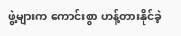ဖွဲ့များက ကောင်းစွာ ဟန့်တားနိုင်ခဲ့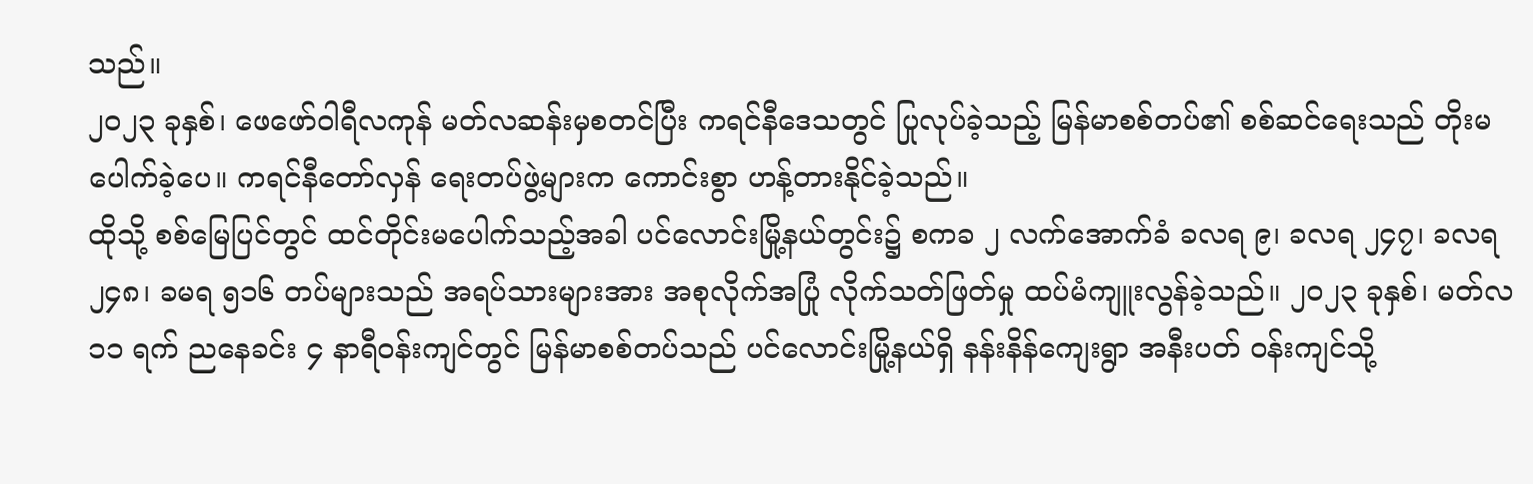သည်။
၂၀၂၃ ခုနှစ်၊ ဖေဖော်ဝါရီလကုန် မတ်လဆန်းမှစတင်ပြီး ကရင်နီဒေသတွင် ပြုလုပ်ခဲ့သည့် မြန်မာစစ်တပ်၏ စစ်ဆင်ရေးသည် တိုးမပေါက်ခဲ့ပေ။ ကရင်နီတော်လှန် ရေးတပ်ဖွဲ့များက ကောင်းစွာ ဟန့်တားနိုင်ခဲ့သည်။
ထိုသို့ စစ်မြေပြင်တွင် ထင်တိုင်းမပေါက်သည့်အခါ ပင်လောင်းမြို့နယ်တွင်း၌ စကခ ၂ လက်အောက်ခံ ခလရ ၉၊ ခလရ ၂၄၇၊ ခလရ ၂၄၈၊ ခမရ ၅၁၆ တပ်များသည် အရပ်သားများအား အစုလိုက်အပြုံ လိုက်သတ်ဖြတ်မှု ထပ်မံကျူးလွန်ခဲ့သည်။ ၂၀၂၃ ခုနှစ်၊ မတ်လ ၁၁ ရက် ညနေခင်း ၄ နာရီဝန်းကျင်တွင် မြန်မာစစ်တပ်သည် ပင်လောင်းမြို့နယ်ရှိ နန်းနိန်ကျေးရွာ အနီးပတ် ဝန်းကျင်သို့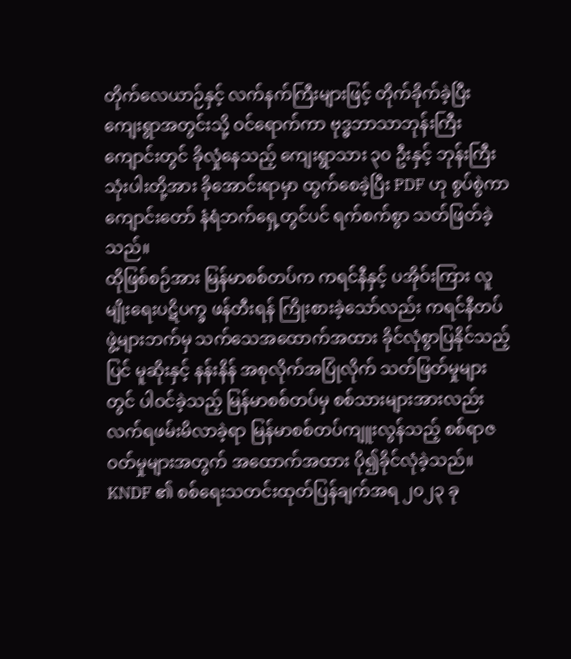တိုက်လေယာဉ်နှင့် လက်နက်ကြီးများဖြင့် တိုက်ခိုက်ခဲ့ပြီး ကျေးရွာအတွင်းသို့ ဝင်ရောက်ကာ ဗုဒ္ဓဘာသာဘုန်းကြီးကျောင်းတွင် ခိုလှုံနေသည့် ကျေးရွာသား ၃၀ ဦးနှင့် ဘုန်းကြီး သုံးပါးတို့အား ခိုအောင်းရာမှာ ထွက်စေခဲ့ပြီး PDF ဟု စွပ်စွဲကာ ကျောင်းတော် နံရံဘက်ရှေ့တွင်ပင် ရက်စက်စွာ သတ်ဖြတ်ခဲ့သည်။
ထိုဖြစ်စဉ်အား မြန်မာစစ်တပ်က ကရင်နီနှင့် ပအိုဝ်းကြား လူမျိုးရေးပဋိပက္ခ ဖန်တီးရန် ကြိုးစားခဲ့သော်လည်း ကရင်နီတပ်ဖွဲ့များဘက်မှ သက်သေအထောက်အထား ခိုင်လုံစွာပြနိုင်သည့်ပြင် မူဆိုးနှင့် နန်းနိန် အစုလိုက်အပြုံလိုက် သတ်ဖြတ်မှုများတွင် ပါဝင်ခဲ့သည့် မြန်မာစစ်တပ်မှ စစ်သားများအားလည်း လက်ရဖမ်းမိလာခဲ့ရာ မြန်မာစစ်တပ်ကျူးလွန်သည့် စစ်ရာဇဝတ်မှုများအတွက် အထောက်အထား ပို၍ခိုင်လုံခဲ့သည်။
KNDF ၏ စစ်ရေးသတင်းထုတ်ပြန်ချက်အရ ၂၀၂၃ ခု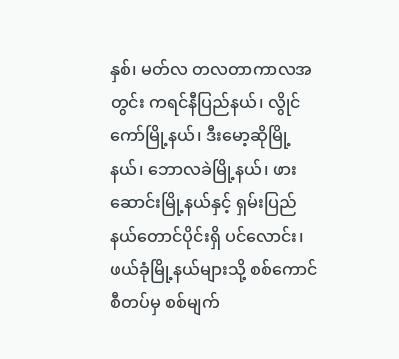နှစ်၊ မတ်လ တလတာကာလအတွင်း ကရင်နီပြည်နယ်၊ လွိုင်ကော်မြို့နယ်၊ ဒီးမော့ဆိုမြို့နယ်၊ ဘောလခဲမြို့နယ်၊ ဖားဆောင်းမြို့နယ်နှင့် ရှမ်းပြည်နယ်တောင်ပိုင်းရှိ ပင်လောင်း၊ ဖယ်ခုံမြို့နယ်များသို့ စစ်ကောင်စီတပ်မှ စစ်မျက်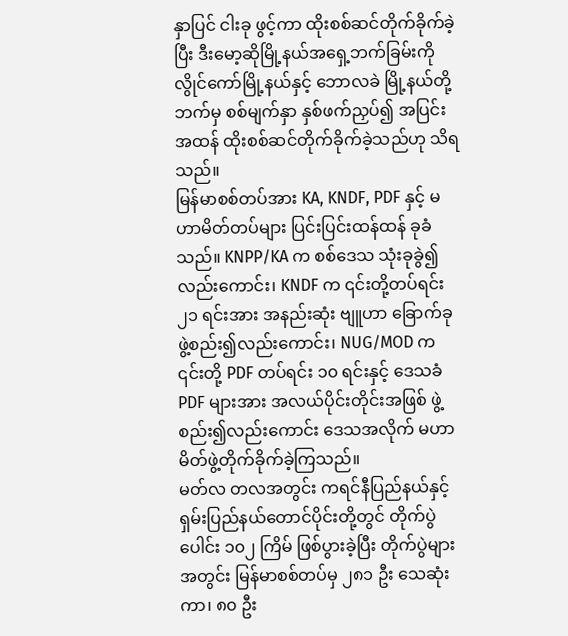နှာပြင် ငါးခု ဖွင့်ကာ ထိုးစစ်ဆင်တိုက်ခိုက်ခဲ့ပြီး ဒီးမော့ဆိုမြို့နယ်အရှေ့ဘက်ခြမ်းကို လွိုင်ကော်မြို့နယ်နှင့် ဘောလခဲ မြို့နယ်တို့ဘက်မှ စစ်မျက်နှာ နှစ်ဖက်ညှပ်၍ အပြင်းအထန် ထိုးစစ်ဆင်တိုက်ခိုက်ခဲ့သည်ဟု သိရသည်။
မြန်မာစစ်တပ်အား KA, KNDF, PDF နှင့် မဟာမိတ်တပ်များ ပြင်းပြင်းထန်ထန် ခုခံသည်။ KNPP/KA က စစ်ဒေသ သုံးခုခွဲ၍လည်းကောင်း၊ KNDF က ၎င်းတို့တပ်ရင်း ၂၁ ရင်းအား အနည်းဆုံး ဗျူဟာ ခြောက်ခု ဖွဲ့စည်း၍လည်းကောင်း၊ NUG/MOD က ၎င်းတို့ PDF တပ်ရင်း ၁၀ ရင်းနှင့် ဒေသခံ PDF များအား အလယ်ပိုင်းတိုင်းအဖြစ် ဖွဲ့စည်း၍လည်းကောင်း ဒေသအလိုက် မဟာမိတ်ဖွဲ့တိုက်ခိုက်ခဲ့ကြသည်။
မတ်လ တလအတွင်း ကရင်နီပြည်နယ်နှင့် ရှမ်းပြည်နယ်တောင်ပိုင်းတို့တွင် တိုက်ပွဲပေါင်း ၁၀၂ ကြိမ် ဖြစ်ပွားခဲ့ပြီး တိုက်ပွဲများအတွင်း မြန်မာစစ်တပ်မှ ၂၈၁ ဦး သေဆုံးကာ၊ ၈၀ ဦး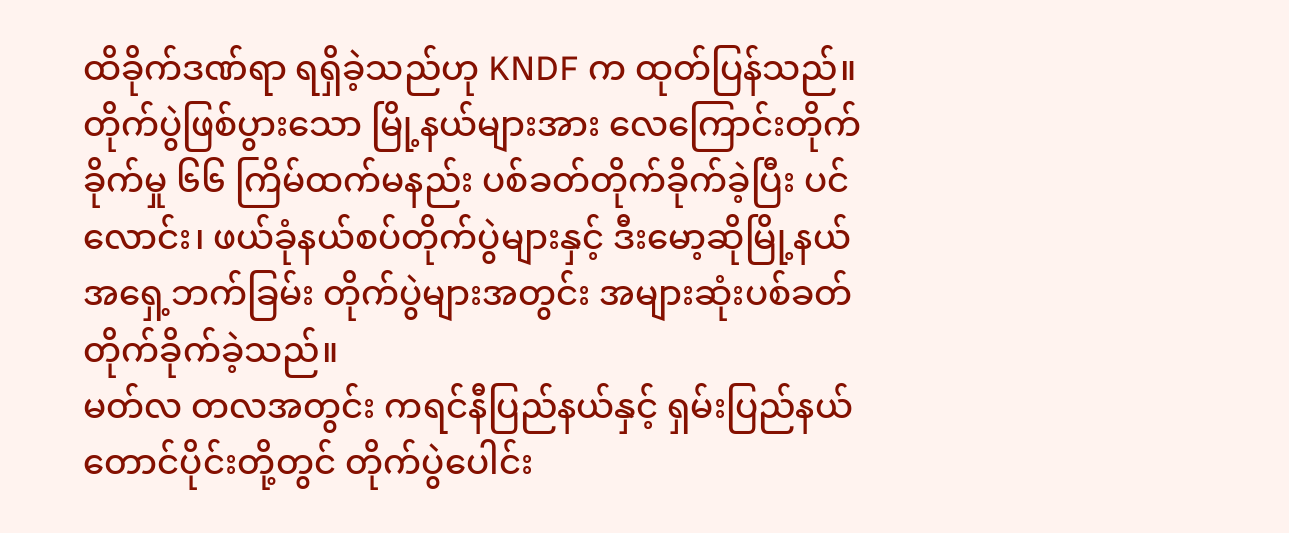ထိခိုက်ဒဏ်ရာ ရရှိခဲ့သည်ဟု KNDF က ထုတ်ပြန်သည်။ တိုက်ပွဲဖြစ်ပွားသော မြို့နယ်များအား လေကြောင်းတိုက်ခိုက်မှု ၆၆ ကြိမ်ထက်မနည်း ပစ်ခတ်တိုက်ခိုက်ခဲ့ပြီး ပင်လောင်း၊ ဖယ်ခုံနယ်စပ်တိုက်ပွဲများနှင့် ဒီးမော့ဆိုမြို့နယ် အရှေ့ဘက်ခြမ်း တိုက်ပွဲများအတွင်း အများဆုံးပစ်ခတ်တိုက်ခိုက်ခဲ့သည်။
မတ်လ တလအတွင်း ကရင်နီပြည်နယ်နှင့် ရှမ်းပြည်နယ်တောင်ပိုင်းတို့တွင် တိုက်ပွဲပေါင်း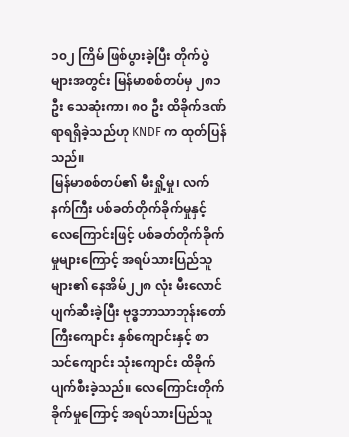၁၀၂ ကြိမ် ဖြစ်ပွားခဲ့ပြီး တိုက်ပွဲများအတွင်း မြန်မာစစ်တပ်မှ ၂၈၁ ဦး သေဆုံးကာ၊ ၈၀ ဦး ထိခိုက်ဒဏ်ရာရရှိခဲ့သည်ဟု KNDF က ထုတ်ပြန်သည်။
မြန်မာစစ်တပ်၏ မီးရှို့မှု၊ လက်နက်ကြီး ပစ်ခတ်တိုက်ခိုက်မှုနှင့် လေကြောင်းဖြင့် ပစ်ခတ်တိုက်ခိုက်မှုများကြောင့် အရပ်သားပြည်သူများ၏ နေအိမ်၂၂၈ လုံး မီးလောင်ပျက်ဆီးခဲ့ပြီး ဗုဒ္ဓဘာသာဘုန်းတော်ကြီးကျောင်း နှစ်ကျောင်းနှင့် စာသင်ကျောင်း သုံးကျောင်း ထိခိုက်ပျက်စီးခဲ့သည်။ လေကြောင်းတိုက်ခိုက်မှုကြောင့် အရပ်သားပြည်သူ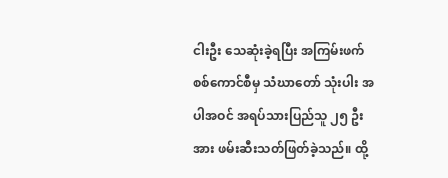ငါးဦး သေဆုံးခဲ့ရပြီး အကြမ်းဖက်စစ်ကောင်စီမှ သံဃာတော် သုံးပါး အပါအဝင် အရပ်သားပြည်သူ ၂၅ ဦးအား ဖမ်းဆီးသတ်ဖြတ်ခဲ့သည်။ ထို့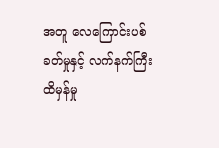အတူ လေကြောင်းပစ်ခတ်မှုနှင့် လက်နက်ကြီးထိမှန်မှု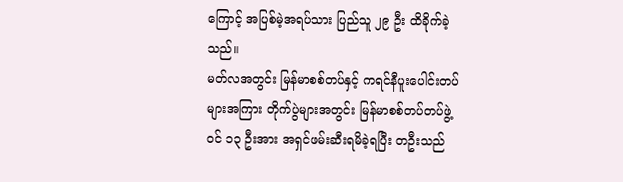ကြောင့် အပြစ်မဲ့အရပ်သား ပြည်သူ ၂၉ ဦး ထိခိုက်ခဲ့သည်။
မတ်လအတွင်း မြန်မာစစ်တပ်နှင့် ကရင်နီပူးပေါင်းတပ်များအကြား တိုက်ပွဲများအတွင်း မြန်မာစစ်တပ်တပ်ဖွဲ့ဝင် ၁၃ ဦးအား အရှင်ဖမ်းဆီးရမိခဲ့ရပြီး တဦးသည်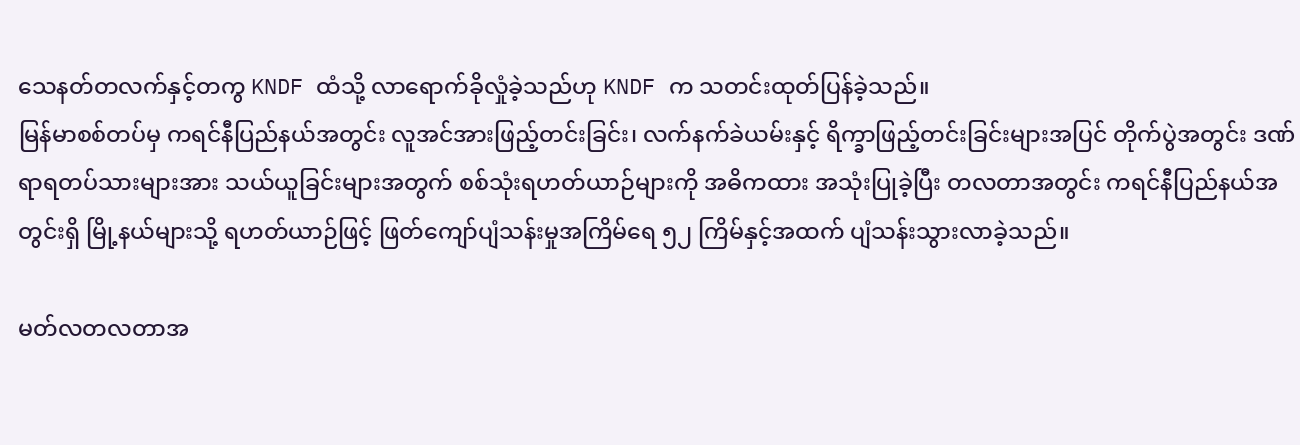သေနတ်တလက်နှင့်တကွ KNDF ထံသို့ လာရောက်ခိုလှုံခဲ့သည်ဟု KNDF က သတင်းထုတ်ပြန်ခဲ့သည်။
မြန်မာစစ်တပ်မှ ကရင်နီပြည်နယ်အတွင်း လူအင်အားဖြည့်တင်းခြင်း၊ လက်နက်ခဲယမ်းနှင့် ရိက္ခာဖြည့်တင်းခြင်းများအပြင် တိုက်ပွဲအတွင်း ဒဏ်ရာရတပ်သားများအား သယ်ယူခြင်းများအတွက် စစ်သုံးရဟတ်ယာဉ်များကို အဓိကထား အသုံးပြုခဲ့ပြီး တလတာအတွင်း ကရင်နီပြည်နယ်အတွင်းရှိ မြို့နယ်များသို့ ရဟတ်ယာဉ်ဖြင့် ဖြတ်ကျော်ပျံသန်းမှုအကြိမ်ရေ ၅၂ ကြိမ်နှင့်အထက် ပျံသန်းသွားလာခဲ့သည်။

မတ်လတလတာအ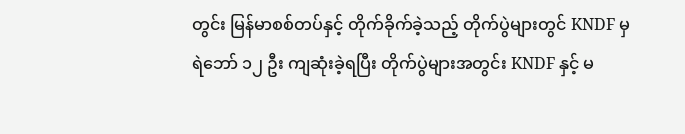တွင်း မြန်မာစစ်တပ်နှင့် တိုက်ခိုက်ခဲ့သည့် တိုက်ပွဲများတွင် KNDF မှ ရဲဘော် ၁၂ ဦး ကျဆုံးခဲ့ရပြီး တိုက်ပွဲများအတွင်း KNDF နှင့် မ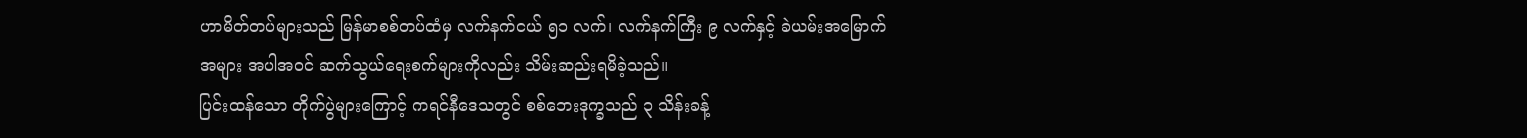ဟာမိတ်တပ်များသည် မြန်မာစစ်တပ်ထံမှ လက်နက်ငယ် ၅၁ လက်၊ လက်နက်ကြီး ၉ လက်နှင့် ခဲယမ်းအမြောက်အများ အပါအဝင် ဆက်သွယ်ရေးစက်များကိုလည်း သိမ်းဆည်းရမိခဲ့သည်။
ပြင်းထန်သော တိုက်ပွဲများကြောင့် ကရင်နီဒေသတွင် စစ်ဘေးဒုက္ခသည် ၃ သိန်းခန့်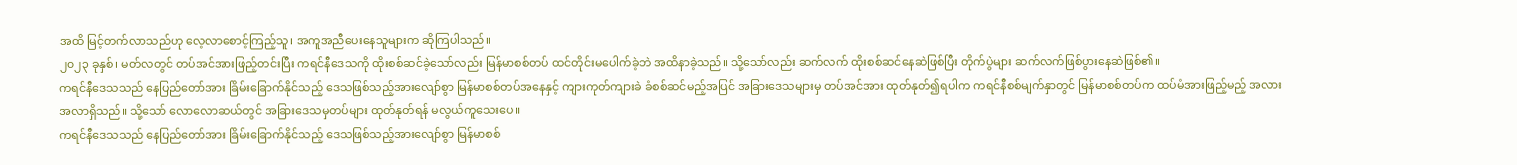အထိ မြင့်တက်လာသည်ဟု လေ့လာစောင့်ကြည့်သူ၊ အကူအညီပေးနေသူများက ဆိုကြပါသည်။
၂၀၂၃ ခုနှစ်၊ မတ်လတွင် တပ်အင်အားဖြည့်တင်းပြီး ကရင်နီဒေသကို ထိုးစစ်ဆင်ခဲ့သော်လည်း မြန်မာစစ်တပ် ထင်တိုင်းမပေါက်ခဲ့ဘဲ အထိနာခဲ့သည်။ သို့သော်လည်း ဆက်လက် ထိုးစစ်ဆင်နေဆဲဖြစ်ပြီး တိုက်ပွဲများ ဆက်လက်ဖြစ်ပွားနေဆဲဖြစ်၏။
ကရင်နီဒေသသည် နေပြည်တော်အား ခြိမ်းခြောက်နိုင်သည့် ဒေသဖြစ်သည့်အားလျော်စွာ မြန်မာစစ်တပ်အနေနှင့် ကျားကုတ်ကျားခဲ ခံစစ်ဆင်မည့်အပြင် အခြားဒေသများမှ တပ်အင်အား ထုတ်နုတ်၍ရပါက ကရင်နီစစ်မျက်နှာတွင် မြန်မာစစ်တပ်က ထပ်မံအားဖြည့်မည့် အလားအလာရှိသည်။ သို့သော် လောလောဆယ်တွင် အခြားဒေသမှတပ်များ ထုတ်နုတ်ရန် မလွယ်ကူသေးပေ။
ကရင်နီဒေသသည် နေပြည်တော်အား ခြိမ်းခြောက်နိုင်သည့် ဒေသဖြစ်သည့်အားလျော်စွာ မြန်မာစစ်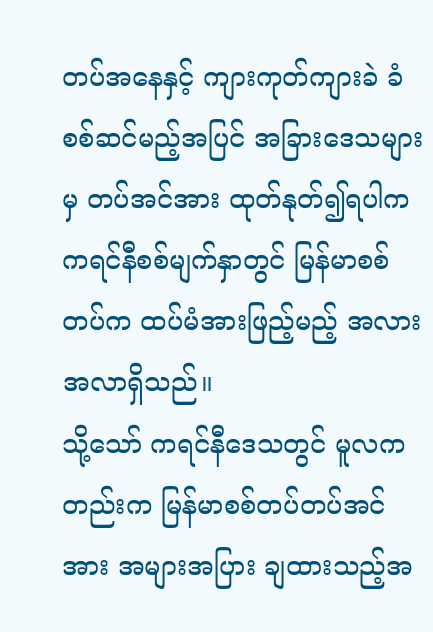တပ်အနေနှင့် ကျားကုတ်ကျားခဲ ခံစစ်ဆင်မည့်အပြင် အခြားဒေသများမှ တပ်အင်အား ထုတ်နုတ်၍ရပါက ကရင်နီစစ်မျက်နှာတွင် မြန်မာစစ်တပ်က ထပ်မံအားဖြည့်မည့် အလားအလာရှိသည်။
သို့သော် ကရင်နီဒေသတွင် မူလကတည်းက မြန်မာစစ်တပ်တပ်အင်အား အများအပြား ချထားသည့်အ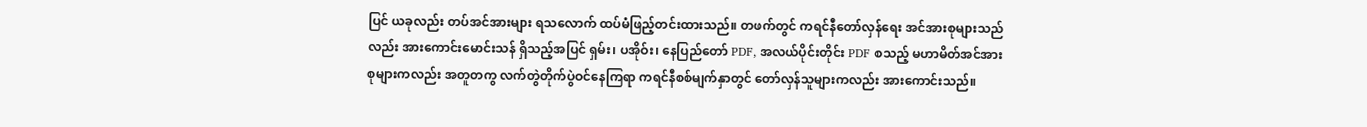ပြင် ယခုလည်း တပ်အင်အားများ ရသလောက် ထပ်မံဖြည့်တင်းထားသည်။ တဖက်တွင် ကရင်နီတော်လှန်ရေး အင်အားစုများသည်လည်း အားကောင်းမောင်းသန် ရှိသည့်အပြင် ရှမ်း၊ ပအိုဝ်း၊ နေပြည်တော် PDF, အလယ်ပိုင်းတိုင်း PDF စသည့် မဟာမိတ်အင်အားစုများကလည်း အတူတကွ လက်တွဲတိုက်ပွဲဝင်နေကြရာ ကရင်နီစစ်မျက်နှာတွင် တော်လှန်သူများကလည်း အားကောင်းသည်။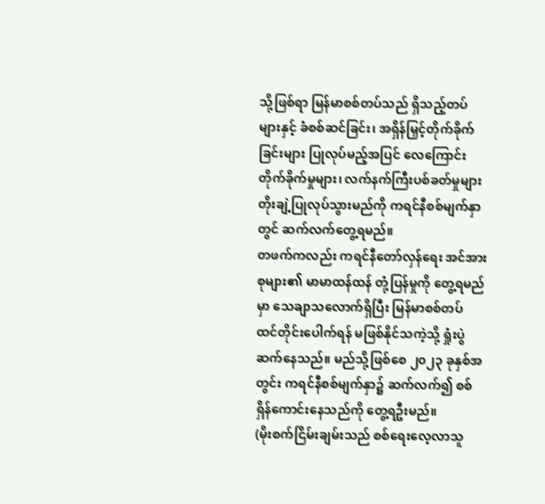သို့ဖြစ်ရာ မြန်မာစစ်တပ်သည် ရှိသည့်တပ်များနှင့် ခံစစ်ဆင်ခြင်း၊ အရှိန်မြှင့်တိုက်ခိုက်ခြင်းများ ပြုလုပ်မည့်အပြင် လေကြောင်းတိုက်ခိုက်မှုများ၊ လက်နက်ကြီးပစ်ခတ်မှုများ တိုးချဲ့ပြုလုပ်သွားမည်ကို ကရင်နီစစ်မျက်နှာတွင် ဆက်လက်တွေ့ရမည်။
တဖက်ကလည်း ကရင်နီတော်လှန်ရေး အင်အားစုများ၏ မာမာထန်ထန် တုံ့ပြန်မှုကို တွေ့ရမည်မှာ သေချာသလောက်ရှိပြီး မြန်မာစစ်တပ် ထင်တိုင်းပေါက်ရန် မဖြစ်နိုင်သကဲ့သို့ ရှုံးပွဲဆက်နေသည်။ မည်သို့ဖြစ်စေ ၂၀၂၃ ခုနှစ်အတွင်း ကရင်နီစစ်မျက်နှာ၌ ဆက်လက်၍ စစ်ရှိန်ကောင်းနေသည်ကို တွေ့ရဦးမည်။
(မိုးစက်ငြိမ်းချမ်းသည် စစ်ရေးလေ့လာသူ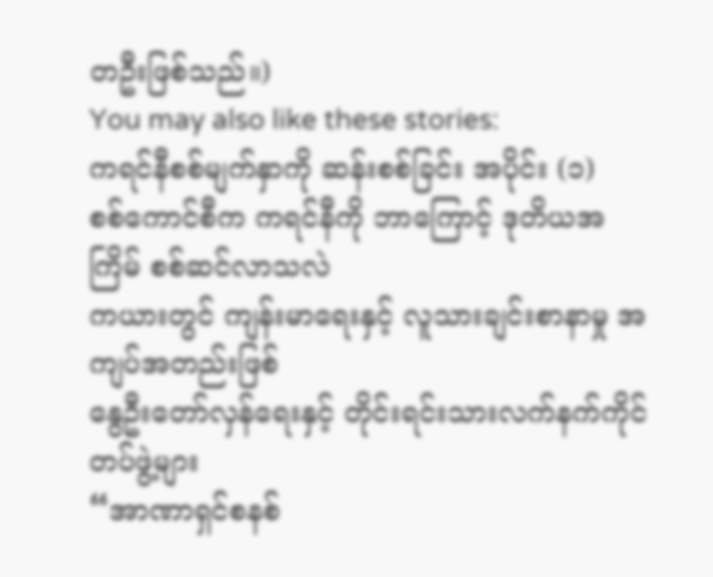တဦးဖြစ်သည်။)
You may also like these stories:
ကရင်နီစစ်မျက်နှာကို ဆန်းစစ်ခြင်း အပိုင်း (၁)
စစ်ကောင်စီက ကရင်နီကို ဘာကြောင့် ဒုတိယအကြိမ် စစ်ဆင်လာသလဲ
ကယားတွင် ကျန်းမာရေးနှင့် လူသားချင်းစာနာမှု အကျပ်အတည်းဖြစ်
နွေဦးတော်လှန်ရေးနှင့် တိုင်းရင်းသားလက်နက်ကိုင်တပ်ဖွဲ့များ
“အာဏာရှင်စနစ်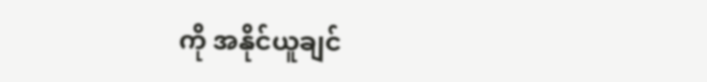ကို အနိုင်ယူချင်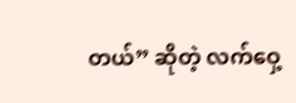တယ်” ဆိုတဲ့ လက်ဝှေ့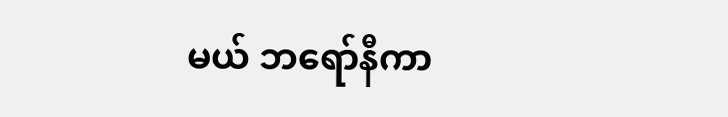မယ် ဘရော်နီကာ